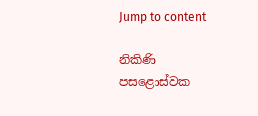Jump to content

නිකිණි පසළොස්වක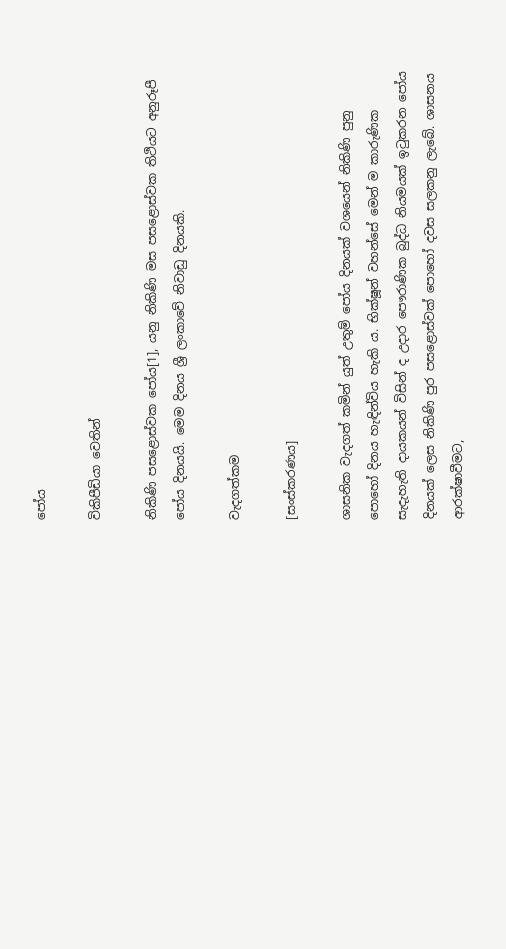පෝය

විකිපීඩියා වෙතින්

නිකිණි පසළොස්වක පෝය[1], යනු නිකිණි මස පසළොස්වක තිථියට අනුරූපී පෝය දිනයයි. මෙම දිනය ශ්‍රී ලංකාවේ නිවාඩු දිනයකි.

වැදගත්කම

[සංස්කරණය]

ශාසනික වැදගත් කමින් යුත් උතුම් පෝය දිනයක් වශයෙන් නිකිණි පුනු පොහෝ දිනය හැඳින්විය හැකි ය. භික්ෂූන් වහන්සේ මෙන් ම කාරුණික සැදැහැති දායකයන් විසින් ද උදාර පෞරාණික බුද්ධ නියමයක් ඉටුකරන පෝය දිනයක් ලෙස නිකිණි පුර පසළොස්වක් පොහෝ දවස සලකනු ලැබේ. ශාසනය ආරක්ෂාවීමට,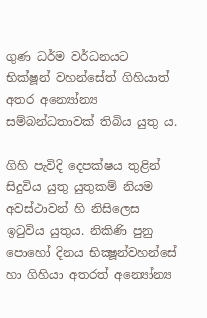ගුණ ධර්ම වර්ධනයට භික්ෂූන් වහන්සේත් ගිහියාත් අතර අන්‍යෝන්‍ය සම්බන්ධතාවක් තිබිය යුතු ය.

ගිහි පැවිදි දෙපක්ෂය තුළින් සිදුවිය යුතු යුතුකම් නියම අවස්ථාවන් හි නිසිලෙස ඉටුවිය යුතුය. නිකිණි පුනු පොහෝ දිනය භික්‍ෂූන්වහන්සේ හා ගිහියා අතරත් අන්‍යෝන්‍ය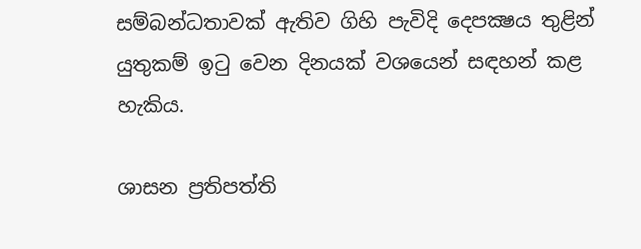සම්බන්ධතාවක් ඇතිව ගිහි පැවිදි දෙපක්‍ෂය තුළින් යුතුකම් ඉටු වෙන දිනයක් වශයෙන් සඳහන් කළ හැකිය.

ශාසන ප්‍රතිපත්ති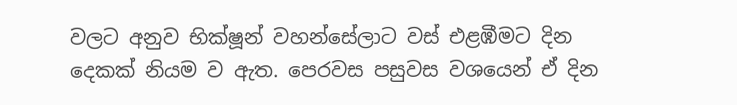වලට අනුව භික්ෂූන් වහන්සේලාට වස් එළඹීමට දින දෙකක් නියම ව ඇත. පෙරවස පසුවස වශයෙන් ඒ දින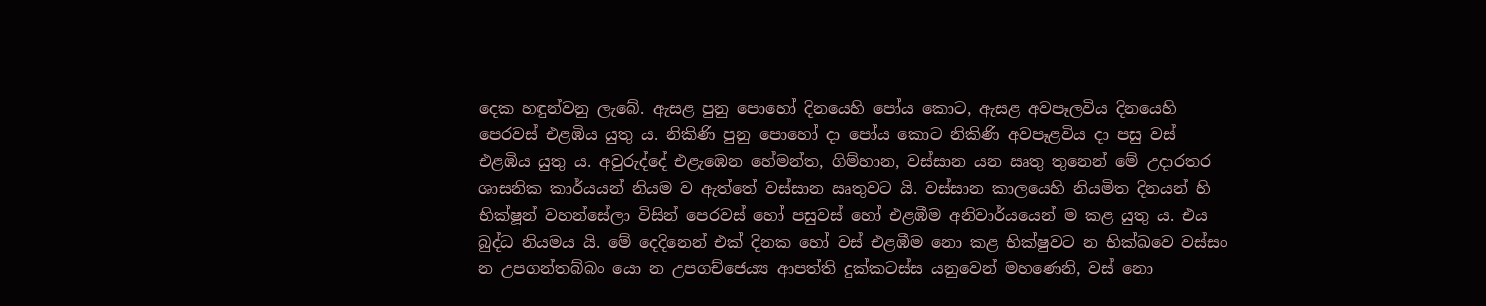දෙක හඳුන්වනු ලැබේ. ඇසළ පුනු පොහෝ දිනයෙහි පෝය කොට, ඇසළ අවපෑලවිය දිනයෙහි පෙරවස් එළඹිය යුතු ය. නිකිණි පුනු පොහෝ දා පෝය කොට නිකිණි අවපෑළවිය දා පසු වස් එළඹිය යුතු ය. අවුරුද්දේ එළැඹෙන හේමන්ත, ගිම්හාන, වස්සාන යන ඍතු තුනෙන් මේ උදාරතර ශාසනික කාර්යයන් නියම ව ඇත්තේ වස්සාන ඍතුවට යි. වස්සාන කාලයෙහි නියමිත දිනයන් හි භික්ෂූන් වහන්සේලා විසින් පෙරවස් හෝ පසුවස් හෝ එළඹීම අනිවාර්යයෙන් ම කළ යුතු ය. එය බුද්ධ නියමය යි. මේ දෙදිනෙන් එක් දිනක හෝ වස් එළඹීම නො කළ භික්ෂුවට න භික්ඛවෙ වස්සං න උපගන්තබ්බං යො න උපගච්ජෙය්‍ය ආපත්ති දුක්කටස්ස යනුවෙන් මහණෙනි, වස් නො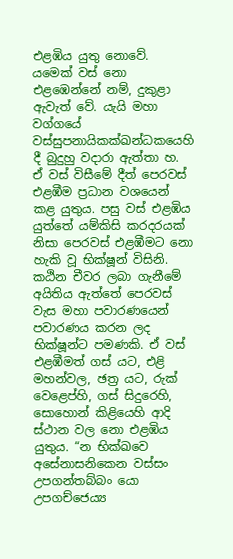එළඹිය යුතු නොවේ. යමෙක් වස් නො එළඹෙන්නේ නම්, දුකුළා ඇවැත් වේ. යැයි මහා වග්ගයේ වස්සුපනායිකක්ඛන්ධකයෙහි දී බුදුහු වදාරා ඇත්තා හ. ඒ වස් විසීමේ දීත් පෙරවස් එළඹීම ප්‍රධාන වශයෙන් කළ යුතුය. පසු වස් එළඹිය යුත්තේ යම්කිසි කරදරයක් නිසා පෙරවස් එළඹීමට නො හැකි වූ භික්ෂූන් විසිනි. කඨින චීවර ලබා ගැනීමේ අයිතිය ඇත්තේ පෙරවස් වැස මහා පවාරණයෙන් පවාරණය කරන ලද භික්ෂූන්ට පමණකි. ඒ වස් එළඹීමත් ගස් යට, එළි මහන්වල, ඡත්‍ර යට, රුක් වෙළෙප්හි, ගස් සිදුරෙහි, සොහොන් කිළියෙහි ආදි ස්ථාන වල නො එළඹිය යුතුය. “න භික්ඛවෙ අසේනාසනිකෙන වස්සං උපගන්තබ්බං යො උපගච්ජෙය්‍ය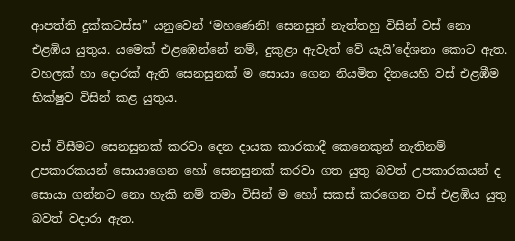ආපත්ති දුක්කටස්ස” යනුවෙන් ‘මහණෙනි! සෙනසුන් නැත්තහු විසින් වස් නො එළඹිය යුතුය. යමෙක් එළඹෙන්නේ නම්, දුකුළා ඇවැත් වේ යැයි’දේශනා කොට ඇත. වහලක් හා දොරක් ඇති සෙනසුනක් ම සොයා ගෙන නියමිත දිනයෙහි වස් එළඹීම භික්ෂුව විසින් කළ යුතුය.

වස් විසීමට සෙනසුනක් කරවා දෙන දායක කාරකාදී කෙනෙකුන් නැතිනම් උපකාරකයන් සොයාගෙන හෝ සෙනසුනක් කරවා ගත යුතු බවත් උපකාරකයන් ද සොයා ගන්නට නො හැකි නම් තමා විසින් ම හෝ සකස් කරගෙන වස් එළඹිය යුතු බවත් වදාරා ඇත.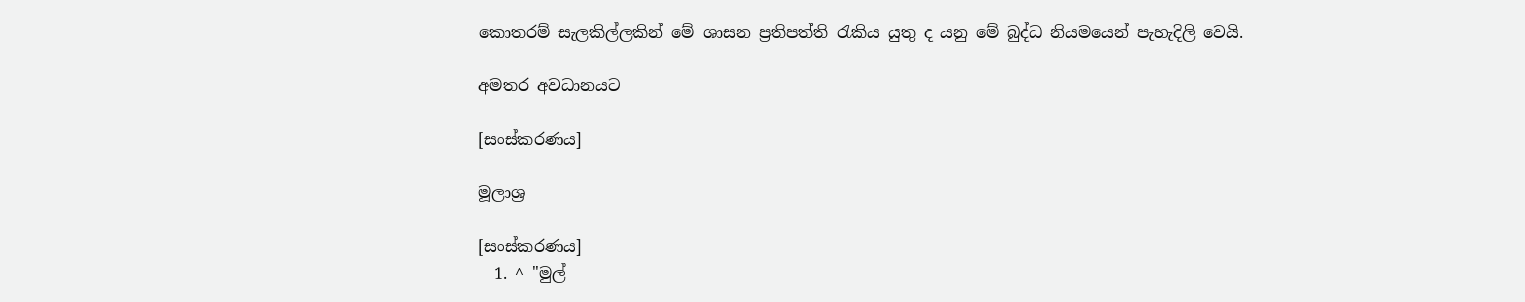කොතරම් සැලකිල්ලකින් මේ ශාසන ප්‍රතිපත්ති රැකිය යුතු ද යනු මේ බුද්ධ නියමයෙන් පැහැදිලි වෙයි.

අමතර අවධානයට

[සංස්කරණය]

මූලාශ්‍ර

[සංස්කරණය]
  1. ^ "මුල්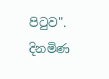පිටුව". දිනමිණ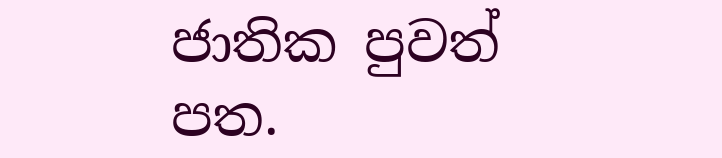ජාතික පුවත් පත.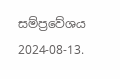සම්ප්‍රවේශය 2024-08-13.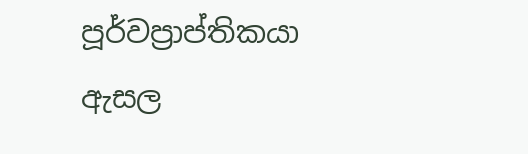පූර්වප්‍රාප්තිකයා
ඇසල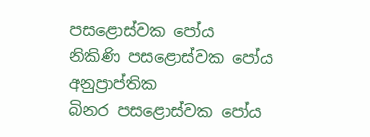පසළොස්වක පෝය
නිකිණි පසළොස්වක පෝය අනුප්‍රාප්තික
බිනර පසළොස්වක පෝය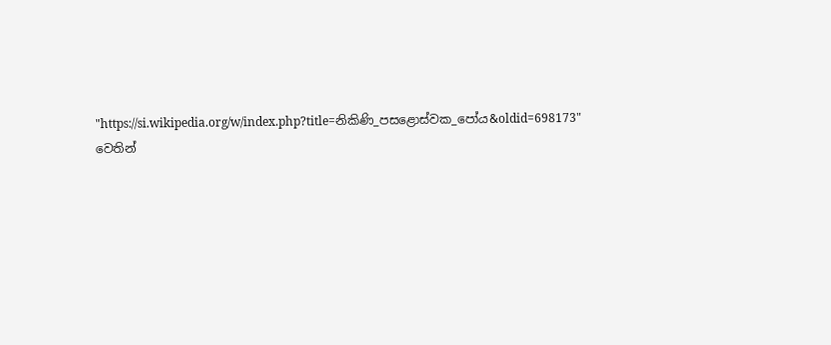"https://si.wikipedia.org/w/index.php?title=නිකිණි_පසළොස්වක_පෝය&oldid=698173" වෙතින්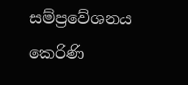සම්ප්‍රවේශනය කෙරිණි